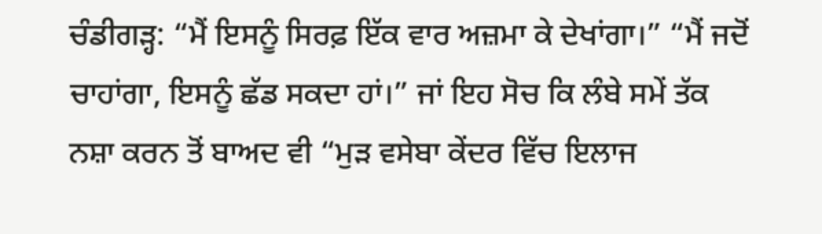ਚੰਡੀਗੜ੍ਹ: “ਮੈਂ ਇਸਨੂੰ ਸਿਰਫ਼ ਇੱਕ ਵਾਰ ਅਜ਼ਮਾ ਕੇ ਦੇਖਾਂਗਾ।” “ਮੈਂ ਜਦੋਂ ਚਾਹਾਂਗਾ, ਇਸਨੂੰ ਛੱਡ ਸਕਦਾ ਹਾਂ।” ਜਾਂ ਇਹ ਸੋਚ ਕਿ ਲੰਬੇ ਸਮੇਂ ਤੱਕ ਨਸ਼ਾ ਕਰਨ ਤੋਂ ਬਾਅਦ ਵੀ “ਮੁੜ ਵਸੇਬਾ ਕੇਂਦਰ ਵਿੱਚ ਇਲਾਜ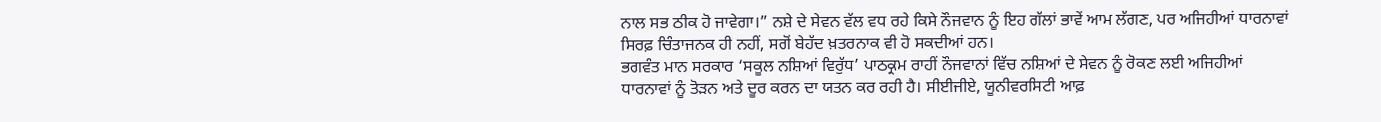ਨਾਲ ਸਭ ਠੀਕ ਹੋ ਜਾਵੇਗਾ।” ਨਸ਼ੇ ਦੇ ਸੇਵਨ ਵੱਲ ਵਧ ਰਹੇ ਕਿਸੇ ਨੌਜਵਾਨ ਨੂੰ ਇਹ ਗੱਲਾਂ ਭਾਵੇਂ ਆਮ ਲੱਗਣ, ਪਰ ਅਜਿਹੀਆਂ ਧਾਰਨਾਵਾਂ ਸਿਰਫ਼ ਚਿੰਤਾਜਨਕ ਹੀ ਨਹੀਂ, ਸਗੋਂ ਬੇਹੱਦ ਖ਼ਤਰਨਾਕ ਵੀ ਹੋ ਸਕਦੀਆਂ ਹਨ।
ਭਗਵੰਤ ਮਾਨ ਸਰਕਾਰ ‘ਸਕੂਲ ਨਸ਼ਿਆਂ ਵਿਰੁੱਧ’ ਪਾਠਕ੍ਰਮ ਰਾਹੀਂ ਨੌਜਵਾਨਾਂ ਵਿੱਚ ਨਸ਼ਿਆਂ ਦੇ ਸੇਵਨ ਨੂੰ ਰੋਕਣ ਲਈ ਅਜਿਹੀਆਂ ਧਾਰਨਾਵਾਂ ਨੂੰ ਤੋੜਨ ਅਤੇ ਦੂਰ ਕਰਨ ਦਾ ਯਤਨ ਕਰ ਰਹੀ ਹੈ। ਸੀਈਜੀਏ, ਯੂਨੀਵਰਸਿਟੀ ਆਫ਼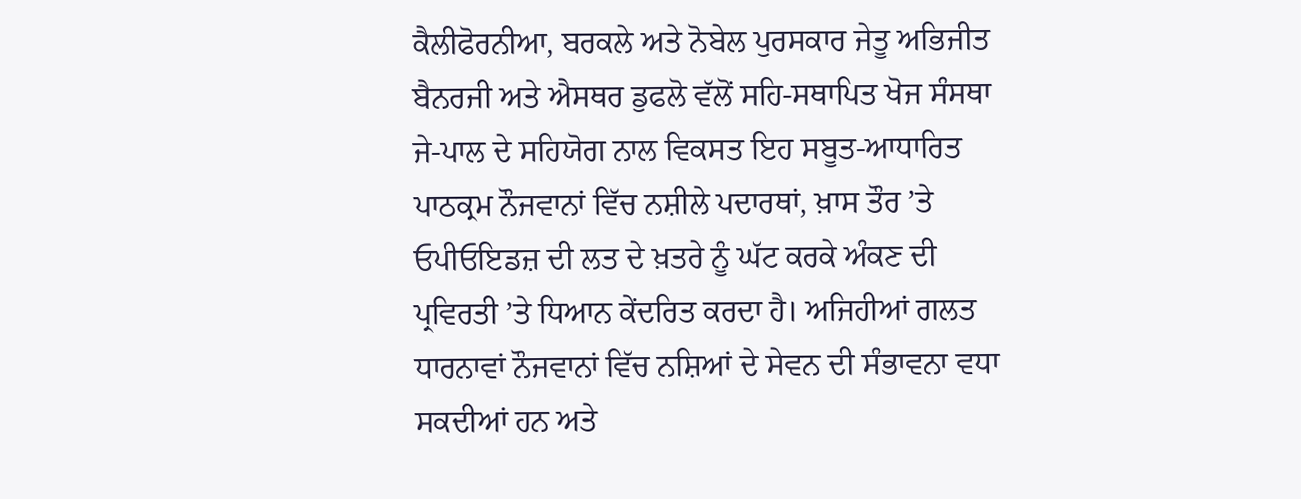ਕੈਲੀਫੋਰਨੀਆ, ਬਰਕਲੇ ਅਤੇ ਨੋਬੇਲ ਪੁਰਸਕਾਰ ਜੇਤੂ ਅਭਿਜੀਤ ਬੈਨਰਜੀ ਅਤੇ ਐਸਥਰ ਡੁਫਲੋ ਵੱਲੋਂ ਸਹਿ-ਸਥਾਪਿਤ ਖੋਜ ਸੰਸਥਾ ਜੇ-ਪਾਲ ਦੇ ਸਹਿਯੋਗ ਨਾਲ ਵਿਕਸਤ ਇਹ ਸਬੂਤ-ਆਧਾਰਿਤ ਪਾਠਕ੍ਰਮ ਨੌਜਵਾਨਾਂ ਵਿੱਚ ਨਸ਼ੀਲੇ ਪਦਾਰਥਾਂ, ਖ਼ਾਸ ਤੌਰ ’ਤੇ ਓਪੀਓਇਡਜ਼ ਦੀ ਲਤ ਦੇ ਖ਼ਤਰੇ ਨੂੰ ਘੱਟ ਕਰਕੇ ਅੰਕਣ ਦੀ ਪ੍ਰਵਿਰਤੀ ’ਤੇ ਧਿਆਨ ਕੇਂਦਰਿਤ ਕਰਦਾ ਹੈ। ਅਜਿਹੀਆਂ ਗਲਤ ਧਾਰਨਾਵਾਂ ਨੌਜਵਾਨਾਂ ਵਿੱਚ ਨਸ਼ਿਆਂ ਦੇ ਸੇਵਨ ਦੀ ਸੰਭਾਵਨਾ ਵਧਾ ਸਕਦੀਆਂ ਹਨ ਅਤੇ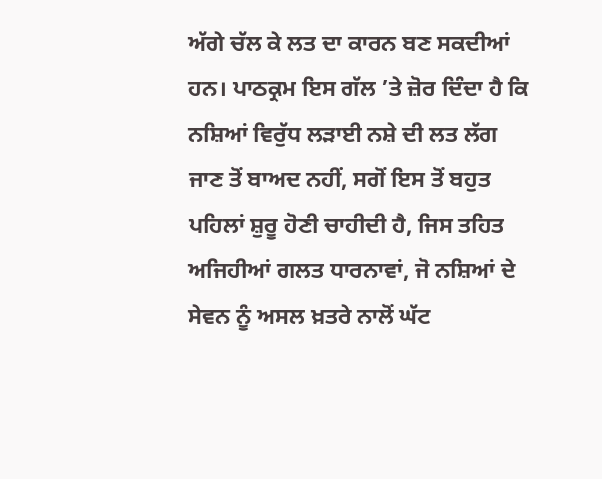ਅੱਗੇ ਚੱਲ ਕੇ ਲਤ ਦਾ ਕਾਰਨ ਬਣ ਸਕਦੀਆਂ ਹਨ। ਪਾਠਕ੍ਰਮ ਇਸ ਗੱਲ ’ਤੇ ਜ਼ੋਰ ਦਿੰਦਾ ਹੈ ਕਿ ਨਸ਼ਿਆਂ ਵਿਰੁੱਧ ਲੜਾਈ ਨਸ਼ੇ ਦੀ ਲਤ ਲੱਗ ਜਾਣ ਤੋਂ ਬਾਅਦ ਨਹੀਂ, ਸਗੋਂ ਇਸ ਤੋਂ ਬਹੁਤ ਪਹਿਲਾਂ ਸ਼ੁਰੂ ਹੋਣੀ ਚਾਹੀਦੀ ਹੈ, ਜਿਸ ਤਹਿਤ ਅਜਿਹੀਆਂ ਗਲਤ ਧਾਰਨਾਵਾਂ, ਜੋ ਨਸ਼ਿਆਂ ਦੇ ਸੇਵਨ ਨੂੰ ਅਸਲ ਖ਼ਤਰੇ ਨਾਲੋਂ ਘੱਟ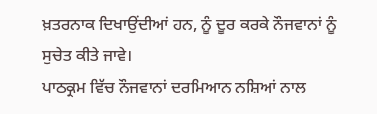ਖ਼ਤਰਨਾਕ ਦਿਖਾਉਂਦੀਆਂ ਹਨ, ਨੂੰ ਦੂਰ ਕਰਕੇ ਨੌਜਵਾਨਾਂ ਨੂੰ ਸੁਚੇਤ ਕੀਤੇ ਜਾਵੇ।
ਪਾਠਕ੍ਰਮ ਵਿੱਚ ਨੌਜਵਾਨਾਂ ਦਰਮਿਆਨ ਨਸ਼ਿਆਂ ਨਾਲ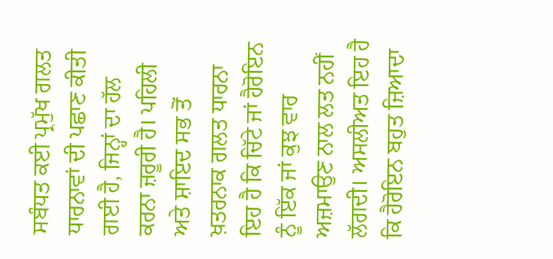ਸਬੰਧਤ ਕਈ ਪ੍ਰਮੁੱਖ ਗਲਤ ਧਾਰਨਾਵਾਂ ਦੀ ਪਛਾਣ ਕੀਤੀ ਗਈ ਹੈ, ਜਿਨ੍ਹਾਂ ਦਾ ਹੱਲ ਕਰਨਾ ਜ਼ਰੂਰੀ ਹੈ। ਪਹਿਲੀ ਅਤੇ ਸ਼ਾਇਦ ਸਭ ਤੋਂ ਖ਼ਤਰਨਾਕ ਗਲਤ ਧਾਰਨਾ ਇਹ ਹੈ ਕਿ ਚਿੱਟੇ ਜਾਂ ਹੈਰੋਇਨ ਨੂੰ ਇੱਕ ਜਾਂ ਕੁਝ ਵਾਰ ਅਜ਼ਮਾਉਣ ਨਾਲ ਲਤ ਨਹੀਂ ਲੱਗਦੀ। ਅਸਲੀਅਤ ਇਹ ਹੈ ਕਿ ਹੈਰੋਇਨ ਬਹੁਤ ਜ਼ਿਆਦਾ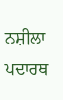ਨਸ਼ੀਲਾ ਪਦਾਰਥ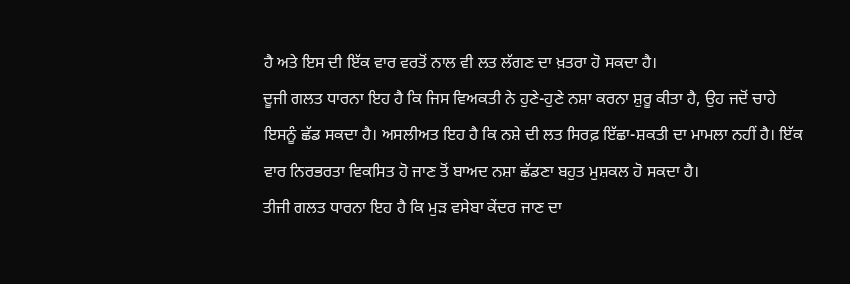ਹੈ ਅਤੇ ਇਸ ਦੀ ਇੱਕ ਵਾਰ ਵਰਤੋਂ ਨਾਲ ਵੀ ਲਤ ਲੱਗਣ ਦਾ ਖ਼ਤਰਾ ਹੋ ਸਕਦਾ ਹੈ।
ਦੂਜੀ ਗਲਤ ਧਾਰਨਾ ਇਹ ਹੈ ਕਿ ਜਿਸ ਵਿਅਕਤੀ ਨੇ ਹੁਣੇ-ਹੁਣੇ ਨਸ਼ਾ ਕਰਨਾ ਸ਼ੁਰੂ ਕੀਤਾ ਹੈ, ਉਹ ਜਦੋਂ ਚਾਹੇ ਇਸਨੂੰ ਛੱਡ ਸਕਦਾ ਹੈ। ਅਸਲੀਅਤ ਇਹ ਹੈ ਕਿ ਨਸ਼ੇ ਦੀ ਲਤ ਸਿਰਫ਼ ਇੱਛਾ-ਸ਼ਕਤੀ ਦਾ ਮਾਮਲਾ ਨਹੀਂ ਹੈ। ਇੱਕ ਵਾਰ ਨਿਰਭਰਤਾ ਵਿਕਸਿਤ ਹੋ ਜਾਣ ਤੋਂ ਬਾਅਦ ਨਸ਼ਾ ਛੱਡਣਾ ਬਹੁਤ ਮੁਸ਼ਕਲ ਹੋ ਸਕਦਾ ਹੈ।
ਤੀਜੀ ਗਲਤ ਧਾਰਨਾ ਇਹ ਹੈ ਕਿ ਮੁੜ ਵਸੇਬਾ ਕੇਂਦਰ ਜਾਣ ਦਾ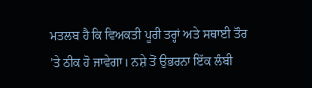ਮਤਲਬ ਹੈ ਕਿ ਵਿਅਕਤੀ ਪੂਰੀ ਤਰ੍ਹਾਂ ਅਤੇ ਸਥਾਈ ਤੌਰ ’ਤੇ ਠੀਕ ਹੋ ਜਾਵੇਗਾ। ਨਸ਼ੇ ਤੋਂ ਉਭਰਨਾ ਇੱਕ ਲੰਬੀ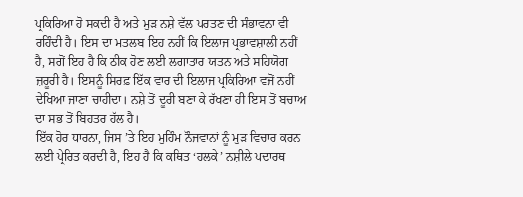ਪ੍ਰਕਿਰਿਆ ਹੋ ਸਕਦੀ ਹੈ ਅਤੇ ਮੁੜ ਨਸ਼ੇ ਵੱਲ ਪਰਤਣ ਦੀ ਸੰਭਾਵਨਾ ਵੀ ਰਹਿੰਦੀ ਹੈ। ਇਸ ਦਾ ਮਤਲਬ ਇਹ ਨਹੀਂ ਕਿ ਇਲਾਜ ਪ੍ਰਭਾਵਸ਼ਾਲੀ ਨਹੀਂ ਹੈ, ਸਗੋਂ ਇਹ ਹੈ ਕਿ ਠੀਕ ਹੋਣ ਲਈ ਲਗਾਤਾਰ ਯਤਨ ਅਤੇ ਸਹਿਯੋਗ ਜ਼ਰੂਰੀ ਹੈ। ਇਸਨੂੰ ਸਿਰਫ਼ ਇੱਕ ਵਾਰ ਦੀ ਇਲਾਜ ਪ੍ਰਕਿਰਿਆ ਵਜੋਂ ਨਹੀਂ ਦੇਖਿਆ ਜਾਣਾ ਚਾਹੀਦਾ। ਨਸ਼ੇ ਤੋਂ ਦੂਰੀ ਬਣਾ ਕੇ ਰੱਖਣਾ ਹੀ ਇਸ ਤੋਂ ਬਚਾਅ ਦਾ ਸਭ ਤੋਂ ਬਿਹਤਰ ਹੱਲ ਹੈ।
ਇੱਕ ਹੋਰ ਧਾਰਨਾ, ਜਿਸ ’ਤੇ ਇਹ ਮੁਹਿੰਮ ਨੌਜਵਾਨਾਂ ਨੂੰ ਮੁੜ ਵਿਚਾਰ ਕਰਨ ਲਈ ਪ੍ਰੇਰਿਤ ਕਰਦੀ ਹੈ, ਇਹ ਹੈ ਕਿ ਕਥਿਤ ‘ਹਲਕੇ’ ਨਸ਼ੀਲੇ ਪਦਾਰਥ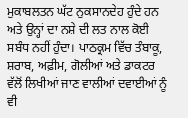ਮੁਕਾਬਲਤਨ ਘੱਟ ਨੁਕਸਾਨਦੇਹ ਹੁੰਦੇ ਹਨ ਅਤੇ ਉਨ੍ਹਾਂ ਦਾ ਨਸ਼ੇ ਦੀ ਲਤ ਨਾਲ ਕੋਈ ਸਬੰਧ ਨਹੀਂ ਹੁੰਦਾ। ਪਾਠਕ੍ਰਮ ਵਿੱਚ ਤੰਬਾਕੂ, ਸ਼ਰਾਬ, ਅਫ਼ੀਮ, ਗੋਲੀਆਂ ਅਤੇ ਡਾਕਟਰ ਵੱਲੋਂ ਲਿਖੀਆਂ ਜਾਣ ਵਾਲੀਆਂ ਦਵਾਈਆਂ ਨੂੰ ਵੀ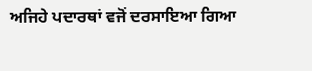ਅਜਿਹੇ ਪਦਾਰਥਾਂ ਵਜੋਂ ਦਰਸਾਇਆ ਗਿਆ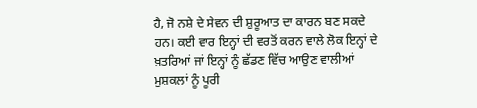ਹੈ, ਜੋ ਨਸ਼ੇ ਦੇ ਸੇਵਨ ਦੀ ਸ਼ੁਰੂਆਤ ਦਾ ਕਾਰਨ ਬਣ ਸਕਦੇ ਹਨ। ਕਈ ਵਾਰ ਇਨ੍ਹਾਂ ਦੀ ਵਰਤੋਂ ਕਰਨ ਵਾਲੇ ਲੋਕ ਇਨ੍ਹਾਂ ਦੇ ਖ਼ਤਰਿਆਂ ਜਾਂ ਇਨ੍ਹਾਂ ਨੂੰ ਛੱਡਣ ਵਿੱਚ ਆਉਣ ਵਾਲੀਆਂ ਮੁਸ਼ਕਲਾਂ ਨੂੰ ਪੂਰੀ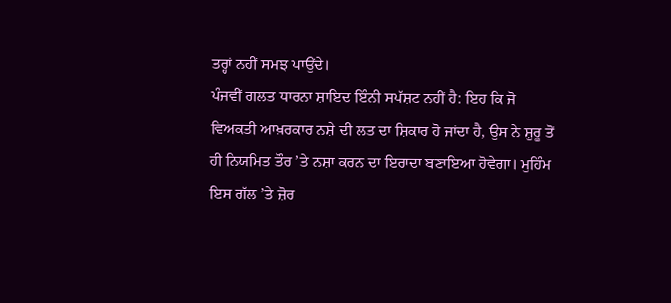ਤਰ੍ਹਾਂ ਨਹੀਂ ਸਮਝ ਪਾਉਂਦੇ।
ਪੰਜਵੀਂ ਗਲਤ ਧਾਰਨਾ ਸ਼ਾਇਦ ਇੰਨੀ ਸਪੱਸ਼ਟ ਨਹੀਂ ਹੈ: ਇਹ ਕਿ ਜੋ ਵਿਅਕਤੀ ਆਖ਼ਰਕਾਰ ਨਸ਼ੇ ਦੀ ਲਤ ਦਾ ਸ਼ਿਕਾਰ ਹੋ ਜਾਂਦਾ ਹੈ, ਉਸ ਨੇ ਸ਼ੁਰੂ ਤੋਂ ਹੀ ਨਿਯਮਿਤ ਤੌਰ ’ਤੇ ਨਸ਼ਾ ਕਰਨ ਦਾ ਇਰਾਦਾ ਬਣਾਇਆ ਹੋਵੇਗਾ। ਮੁਹਿੰਮ ਇਸ ਗੱਲ ’ਤੇ ਜ਼ੋਰ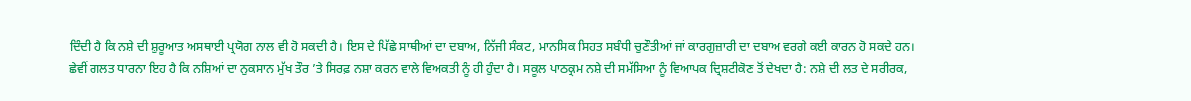ਦਿੰਦੀ ਹੈ ਕਿ ਨਸ਼ੇ ਦੀ ਸ਼ੁਰੂਆਤ ਅਸਥਾਈ ਪ੍ਰਯੋਗ ਨਾਲ ਵੀ ਹੋ ਸਕਦੀ ਹੈ। ਇਸ ਦੇ ਪਿੱਛੇ ਸਾਥੀਆਂ ਦਾ ਦਬਾਅ, ਨਿੱਜੀ ਸੰਕਟ, ਮਾਨਸਿਕ ਸਿਹਤ ਸਬੰਧੀ ਚੁਣੌਤੀਆਂ ਜਾਂ ਕਾਰਗੁਜ਼ਾਰੀ ਦਾ ਦਬਾਅ ਵਰਗੇ ਕਈ ਕਾਰਨ ਹੋ ਸਕਦੇ ਹਨ।
ਛੇਵੀਂ ਗਲਤ ਧਾਰਨਾ ਇਹ ਹੈ ਕਿ ਨਸ਼ਿਆਂ ਦਾ ਨੁਕਸਾਨ ਮੁੱਖ ਤੌਰ ’ਤੇ ਸਿਰਫ਼ ਨਸ਼ਾ ਕਰਨ ਵਾਲੇ ਵਿਅਕਤੀ ਨੂੰ ਹੀ ਹੁੰਦਾ ਹੈ। ਸਕੂਲ ਪਾਠਕ੍ਰਮ ਨਸ਼ੇ ਦੀ ਸਮੱਸਿਆ ਨੂੰ ਵਿਆਪਕ ਦ੍ਰਿਸ਼ਟੀਕੋਣ ਤੋਂ ਦੇਖਦਾ ਹੈ: ਨਸ਼ੇ ਦੀ ਲਤ ਦੇ ਸਰੀਰਕ,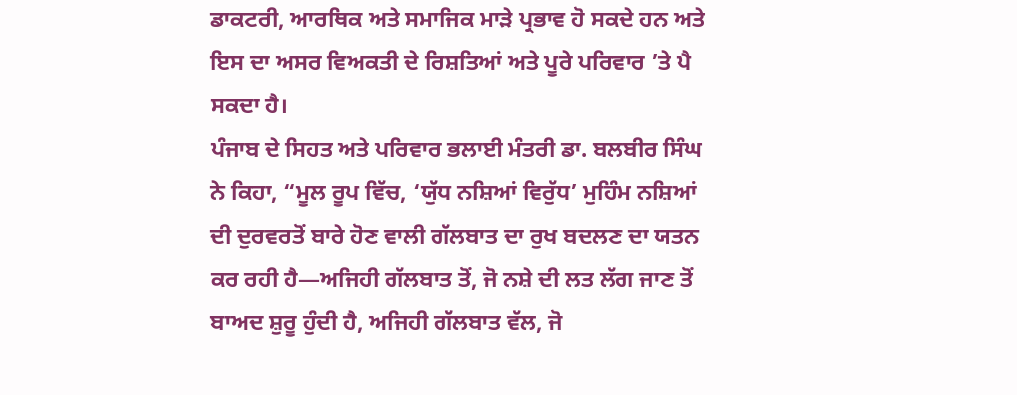ਡਾਕਟਰੀ, ਆਰਥਿਕ ਅਤੇ ਸਮਾਜਿਕ ਮਾੜੇ ਪ੍ਰਭਾਵ ਹੋ ਸਕਦੇ ਹਨ ਅਤੇ ਇਸ ਦਾ ਅਸਰ ਵਿਅਕਤੀ ਦੇ ਰਿਸ਼ਤਿਆਂ ਅਤੇ ਪੂਰੇ ਪਰਿਵਾਰ ’ਤੇ ਪੈ ਸਕਦਾ ਹੈ।
ਪੰਜਾਬ ਦੇ ਸਿਹਤ ਅਤੇ ਪਰਿਵਾਰ ਭਲਾਈ ਮੰਤਰੀ ਡਾ. ਬਲਬੀਰ ਸਿੰਘ ਨੇ ਕਿਹਾ, “ਮੂਲ ਰੂਪ ਵਿੱਚ, ‘ਯੁੱਧ ਨਸ਼ਿਆਂ ਵਿਰੁੱਧ’ ਮੁਹਿੰਮ ਨਸ਼ਿਆਂ ਦੀ ਦੁਰਵਰਤੋਂ ਬਾਰੇ ਹੋਣ ਵਾਲੀ ਗੱਲਬਾਤ ਦਾ ਰੁਖ ਬਦਲਣ ਦਾ ਯਤਨ ਕਰ ਰਹੀ ਹੈ—ਅਜਿਹੀ ਗੱਲਬਾਤ ਤੋਂ, ਜੋ ਨਸ਼ੇ ਦੀ ਲਤ ਲੱਗ ਜਾਣ ਤੋਂ ਬਾਅਦ ਸ਼ੁਰੂ ਹੁੰਦੀ ਹੈ, ਅਜਿਹੀ ਗੱਲਬਾਤ ਵੱਲ, ਜੋ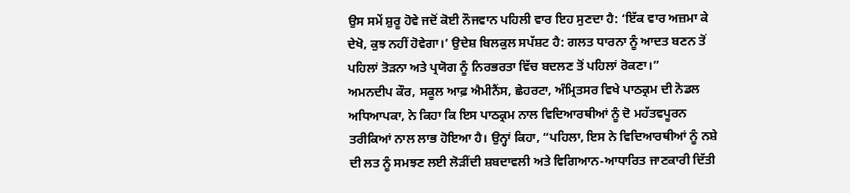ਉਸ ਸਮੇਂ ਸ਼ੁਰੂ ਹੋਵੇ ਜਦੋਂ ਕੋਈ ਨੌਜਵਾਨ ਪਹਿਲੀ ਵਾਰ ਇਹ ਸੁਣਦਾ ਹੈ: ‘ਇੱਕ ਵਾਰ ਅਜ਼ਮਾ ਕੇ ਦੇਖੋ, ਕੁਝ ਨਹੀਂ ਹੋਵੇਗਾ।’ ਉਦੇਸ਼ ਬਿਲਕੁਲ ਸਪੱਸ਼ਟ ਹੈ: ਗਲਤ ਧਾਰਨਾ ਨੂੰ ਆਦਤ ਬਣਨ ਤੋਂ ਪਹਿਲਾਂ ਤੋੜਨਾ ਅਤੇ ਪ੍ਰਯੋਗ ਨੂੰ ਨਿਰਭਰਤਾ ਵਿੱਚ ਬਦਲਣ ਤੋਂ ਪਹਿਲਾਂ ਰੋਕਣਾ।”
ਅਮਨਦੀਪ ਕੌਰ, ਸਕੂਲ ਆਫ਼ ਐਮੀਨੈਂਸ, ਛੇਹਰਟਾ, ਅੰਮ੍ਰਿਤਸਰ ਵਿਖੇ ਪਾਠਕ੍ਰਮ ਦੀ ਨੋਡਲ ਅਧਿਆਪਕਾ, ਨੇ ਕਿਹਾ ਕਿ ਇਸ ਪਾਠਕ੍ਰਮ ਨਾਲ ਵਿਦਿਆਰਥੀਆਂ ਨੂੰ ਦੋ ਮਹੱਤਵਪੂਰਨ ਤਰੀਕਿਆਂ ਨਾਲ ਲਾਭ ਹੋਇਆ ਹੈ। ਉਨ੍ਹਾਂ ਕਿਹਾ, “ਪਹਿਲਾ, ਇਸ ਨੇ ਵਿਦਿਆਰਥੀਆਂ ਨੂੰ ਨਸ਼ੇ ਦੀ ਲਤ ਨੂੰ ਸਮਝਣ ਲਈ ਲੋੜੀਂਦੀ ਸ਼ਬਦਾਵਲੀ ਅਤੇ ਵਿਗਿਆਨ-ਆਧਾਰਿਤ ਜਾਣਕਾਰੀ ਦਿੱਤੀ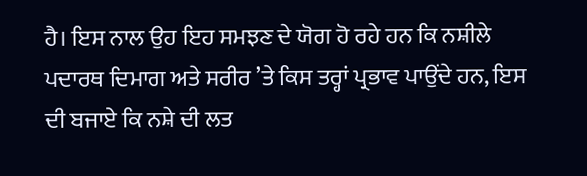ਹੈ। ਇਸ ਨਾਲ ਉਹ ਇਹ ਸਮਝਣ ਦੇ ਯੋਗ ਹੋ ਰਹੇ ਹਨ ਕਿ ਨਸ਼ੀਲੇ ਪਦਾਰਥ ਦਿਮਾਗ ਅਤੇ ਸਰੀਰ ’ਤੇ ਕਿਸ ਤਰ੍ਹਾਂ ਪ੍ਰਭਾਵ ਪਾਉਂਦੇ ਹਨ, ਇਸ ਦੀ ਬਜਾਏ ਕਿ ਨਸ਼ੇ ਦੀ ਲਤ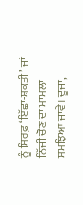ਨੂੰ ਸਿਰਫ਼ ‘ਇੱਛਾ-ਸ਼ਕਤੀ’ ਜਾਂ ਨਿੱਜੀ ਚੋਣ ਦਾ ਮਾਮਲਾ ਸਮਝਿਆ ਜਾਵੇ। ਦੂਜਾ,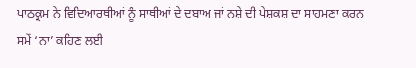ਪਾਠਕ੍ਰਮ ਨੇ ਵਿਦਿਆਰਥੀਆਂ ਨੂੰ ਸਾਥੀਆਂ ਦੇ ਦਬਾਅ ਜਾਂ ਨਸ਼ੇ ਦੀ ਪੇਸ਼ਕਸ਼ ਦਾ ਸਾਹਮਣਾ ਕਰਨ ਸਮੇਂ ‘ਨਾ’ ਕਹਿਣ ਲਈ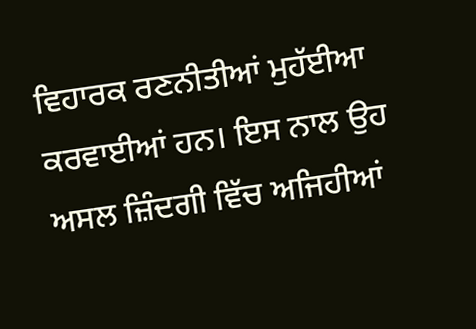ਵਿਹਾਰਕ ਰਣਨੀਤੀਆਂ ਮੁਹੱਈਆ ਕਰਵਾਈਆਂ ਹਨ। ਇਸ ਨਾਲ ਉਹ ਅਸਲ ਜ਼ਿੰਦਗੀ ਵਿੱਚ ਅਜਿਹੀਆਂ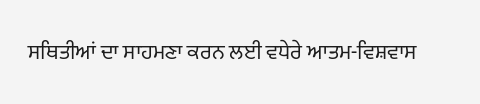ਸਥਿਤੀਆਂ ਦਾ ਸਾਹਮਣਾ ਕਰਨ ਲਈ ਵਧੇਰੇ ਆਤਮ-ਵਿਸ਼ਵਾਸ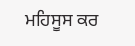ਮਹਿਸੂਸ ਕਰ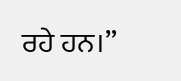ਰਹੇ ਹਨ।”